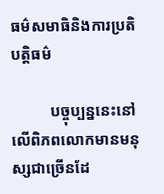ធម៌សមាធិនិងការប្រតិបត្តិធម៌

          បច្ចុប្បន្ននេះនៅលើពិភពលោកមានមនុស្សជាច្រើនដែ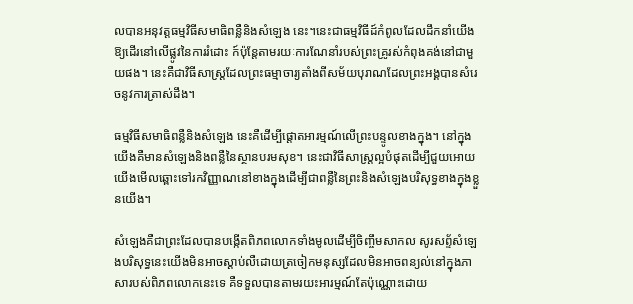លបានអនុវត្តធម្មវិធីសមាធិពន្លឺនិងសំឡេង នេះ។នេះជាធម្មវិធីដ៍កំពូលដែលដឹកនាំយើងឱ្យដើរនៅលើផ្លូវនៃការរំដោះ ក៍ប៉ុន្តែតាមរយៈការណែនាំរបស់ព្រះគ្រូរស់កំពុងគង់នៅជាមួយផង។ នេះគឺជាវិធីសាស្ត្រដែលព្រះធម្មាចារ្យតាំងពីសម័យបុរាណដែលព្រះអង្គបានសំរេចនូវការត្រាស់ដឹង។

ធម្មវិធីសមាធិពន្លឺនិងសំឡេង នេះគឺដើម្បីផ្តោតអារម្មណ៍លើព្រះបន្ទូលខាងក្នុង។ នៅក្នុងយើងគឺមានសំឡេងនិងពន្លឺនៃស្ថានបរមសុខ។ នេះជាវិធីសាស្រ្តល្អបំផុតដើម្បីជួយអោយយើងមើលឆ្ពោះទៅរកវិញ្ញាណនៅខាងក្នុងដើម្បីជាពន្លឺនៃព្រះនិងសំឡេងបរិសុទ្ធខាងក្នុងខ្លួនយើង។

សំឡេងគឺជាព្រះដែលបានបង្កើតពិភពលោកទាំងមូលដើម្បីចិញ្ចឹមសាកល សូរសព្ទ័សំឡេងបរិសុទ្ធនេះយើងមិនអាចស្ដាប់លឺដោយត្រចៀកមនុស្សដែលមិនអាចពន្យល់នៅក្នុងភាសារបស់ពិភពលោកនេះទេ គឺទទួលបានតាមរយះអារម្មណ៍តែប៉ុណ្ណោះដោយ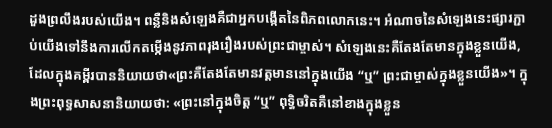ដួងព្រលឹងរបស់យើង។ ពន្លឺនិងសំឡេងគឺជាអ្នកបង្កើតនៃពិភពលោកនេះ។ អំណាចនៃសំឡេងនេះផ្សារភ្ជាប់យើងទៅនឹងការលើកតម្កើងនូវភាពរុងរឿងរបស់ព្រះជាម្ចាស់។ សំឡេងនេះគឺតែងតែមានក្នុងខ្លួនយើង, ដែលក្នុងគម្ពីរបាននិយាយថា«ព្រះគឺតែងតែមានវត្តមាននៅក្នុងយើង “ឬ” ព្រះជាម្ចាស់ក្នុងខ្លួនយើង»។ ក្នុងព្រះពុទ្ធសាសនានិយាយថា: «ព្រះនៅក្នុងចិត្ត “ឬ” ពុទ្ធិចរិតគឺនៅខាងក្នុងខ្លួន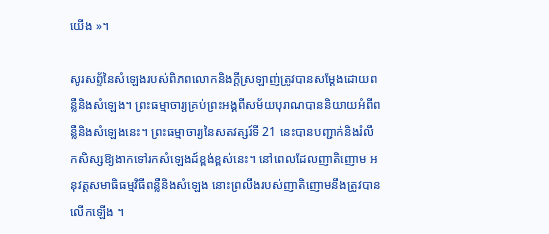យើង »។

សូរសព្ទ័នៃសំឡេងរបស់ពិភពលោកនិងក្ដីស្រឡាញ់ត្រូវបានសម្ដែងដោយពន្លឺនិងសំឡេង។ ព្រះធម្មាចារ្យគ្រប់ព្រះអង្គពីសម័យបុរាណបាននិយាយអំពីពន្លឺនិងសំឡេងនេះ។ ព្រះធម្មាចារ្យនៃសតវត្សរ៍ទី 21 នេះបានបញ្ជាក់និងរំលឹកសិស្សឱ្យងាកទៅរកសំឡេងដ៍ខ្ពង់ខ្ពស់នេះ។ នៅពេលដែលញាតិញោម អនុវត្តសមាធិធម្មវិធីពន្លឺនិងសំឡេង នោះព្រលឹងរបស់ញាតិញោមនឹងត្រូវបានលើកឡើង ។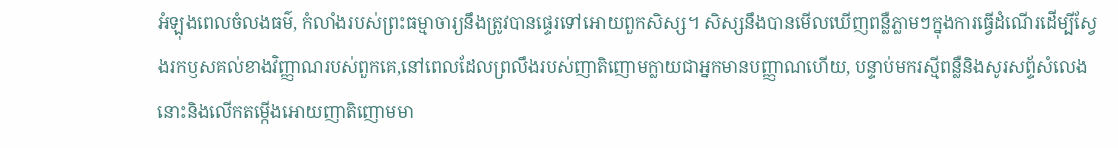អំឡុងពេលចំលងធម៌, កំលាំងរបស់ព្រះធម្មាចារ្យនឹងត្រូវបានផ្ទេរទៅអោយពួកសិស្ស។ សិស្សនឹងបានមើលឃើញពន្លឺភ្លាមៗក្នុងការធ្វើដំណើរដើម្បីស្វែងរកឫសគល់ខាងវិញ្ញាណរបស់ពួកគេ,នៅពេលដែលព្រលឹងរបស់ញាតិញោមក្លាយជាអ្នកមានបញ្ញាណហើយ, បន្ទាប់មករស្មីពន្លឺនិងសូរសព្ទ័សំលេងនោះនិងលើកតម្កើងអោយញាតិញោមមា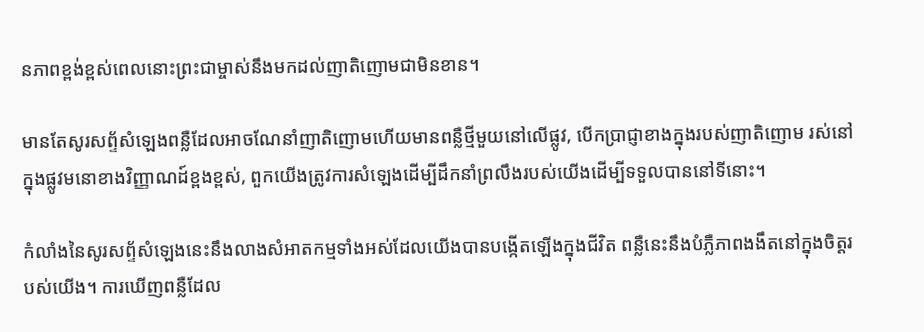នភាពខ្ពង់ខ្ពស់ពេលនោះព្រះជាម្ចាស់នឹងមកដល់ញាតិញោមជាមិនខាន។

មានតែសូរសព្ទ័សំឡេងពន្លឺដែលអាចណែនាំញាតិញោមហើយមានពន្លឺថ្មីមួយនៅលើផ្លូវ, បើកប្រាជ្ញាខាងក្នុងរបស់ញាតិញោម រស់នៅក្នុងផ្លូវមនោខាងវិញ្ញាណដ៍ខ្ពងខ្ពស់, ពួកយើងត្រូវការសំឡេងដើម្បីដឹកនាំព្រលឹងរបស់យើងដើម្បីទទួលបាននៅទីនោះ។

កំលាំងនៃសូរសព្ទ័សំឡេងនេះនឹងលាងសំអាតកម្មទាំងអស់ដែលយើងបានបង្កើតឡើងក្នុងជីវិត ពន្លឺនេះនឹងបំភ្លឺភាពងងឹតនៅក្នុងចិត្តរបស់យើង។ ការឃើញពន្លឺដែល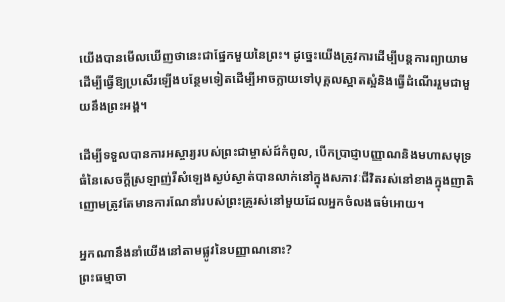យើងបានមើលឃើញថានេះជាផ្នែកមួយនៃព្រះ។ ដូច្នេះយើងត្រូវការដើម្បីបន្តការព្យាយាមដើម្បីធ្វើឱ្យប្រសើរឡើងបន្ថែមទៀតដើម្បីអាចក្លាយទៅបុគ្គលស្អាតស្អំនិងធ្វើដំណើររួមជាមួយនឹងព្រះអង្គ។

ដើម្បីទទួលបានការអស្ចារ្យរបស់ព្រះជាម្ចាស់ដ៍កំពូល, បើកប្រាជ្ញាបញ្ញាណនិងមហាសមុទ្រធំនៃសេចក្ដីស្រឡាញ់រឺសំឡេងស្ងប់ស្ងាត់បានលាក់នៅក្នុងសភាវៈជីវិតរស់នៅខាងក្នុងញាតិញោមត្រូវតែមានការណែនាំរបស់ព្រះគ្រូរស់នៅមួយដែលអ្នកចំលងធម៌អោយ។

អ្នកណានឹងនាំយើងនៅតាមផ្លូវនៃបញ្ញាណនោះ?
ព្រះធម្មាចា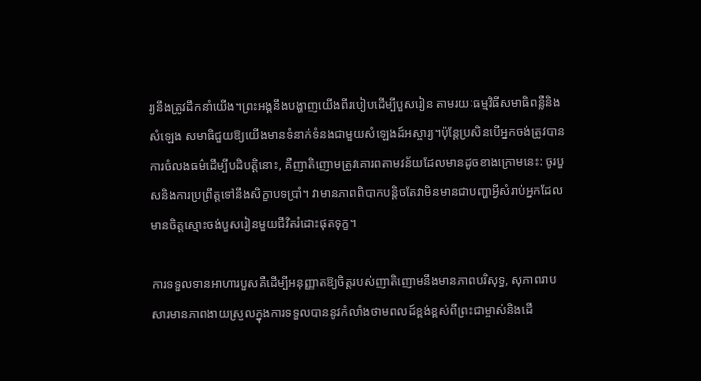រ្យនឹងត្រូវដឹកនាំយើង។ព្រះអង្គនឹងបង្ហាញយើងពីរបៀបដើម្បីបួសរៀន តាមរយៈធម្មវិធីសមាធិពន្លឺនិងសំឡេង សមាធិជួយឱ្យយើងមានទំនាក់ទំនងជាមួយសំឡេងដ៍អស្ចារ្យ។ប៉ុន្តែប្រសិនបើអ្នកចង់ត្រូវបានការចំលងធម៌ដើម្បីបដិបត្តិនោះ, គឺញាតិញោមត្រូវគោរពតាមវន័យដែលមានដូចខាងក្រោមនេះ: ចូរបួសនិងការប្រព្រឹត្តទៅនឹងសិក្ខាបទប្រាំ។ វាមានភាពពិបាកបន្តិចតែវាមិនមានជាបញ្ហាអ្វីសំរាប់អ្នកដែលមានចិត្តស្មោះចង់បួសរៀនមួយជីវិតរំដោះផុតទុក្ខ។

ការទទួលទានអាហារបួសគឺដើម្បីអនុញ្ញាតឱ្យចិត្តរបស់ញាតិញោមនឹងមានភាពបរិសុទ្ធ, សុភាពរាបសារមានភាពងាយស្រួលក្នុងការទទួលបាននូវកំលាំងថាមពលដ៍ខ្ពង់ខ្ពស់ពីព្រះជាម្ចាស់និងដើ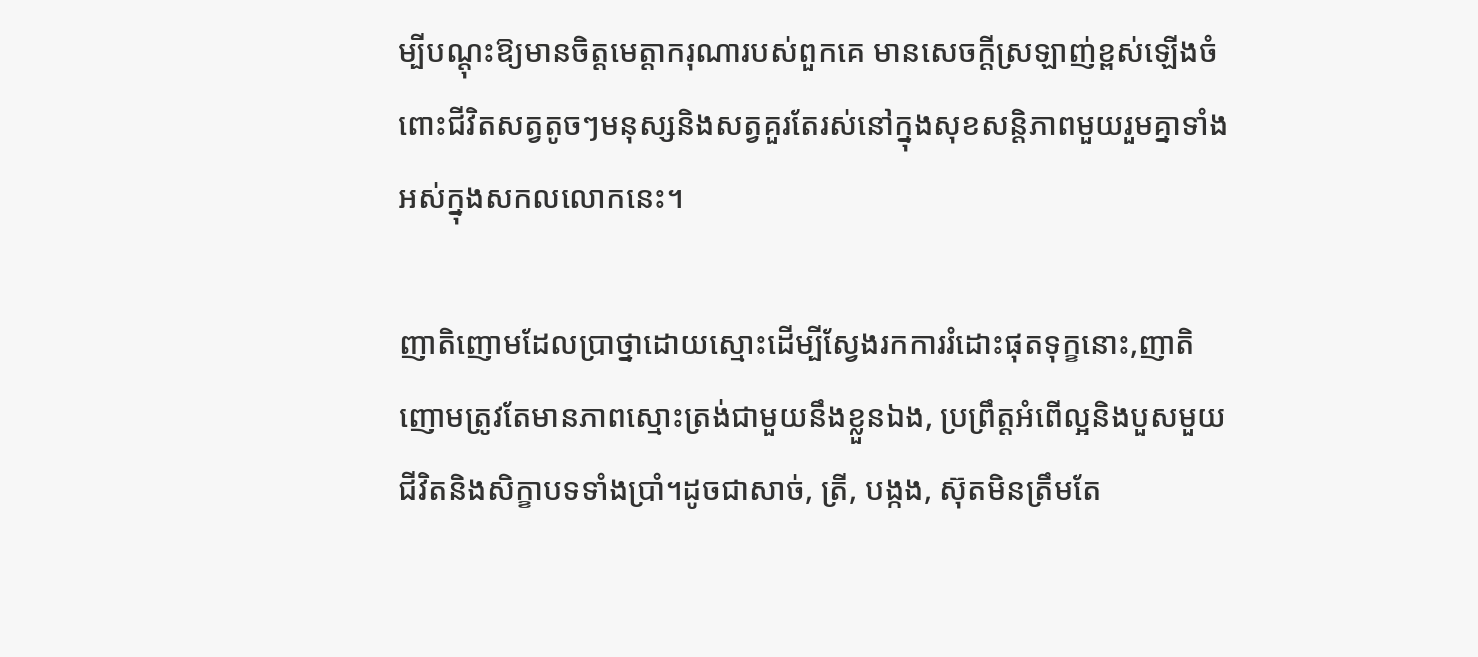ម្បីបណ្ដុះឱ្យមានចិត្ដមេត្ដាករុណារបស់ពួកគេ មានសេចក្តីស្រឡាញ់ខ្ពស់ឡើងចំពោះជីវិតសត្វតូចៗមនុស្សនិងសត្វគួរតែរស់នៅក្នុងសុខសន្តិភាពមួយរួមគ្នាទាំងអស់ក្នុងសកលលោកនេះ។

ញាតិញោមដែលប្រាថ្នាដោយស្មោះដើម្បីស្វែងរកការរំដោះផុតទុក្ខនោះ,ញាតិញោមត្រូវតែមានភាពស្មោះត្រង់ជាមួយនឹងខ្លួនឯង, ប្រព្រឹត្តអំពើល្អនិងបួសមួយជីវិតនិងសិក្ខាបទទាំងប្រាំ។ដូចជាសាច់, ត្រី, បង្កង, ស៊ុតមិនត្រឹមតែ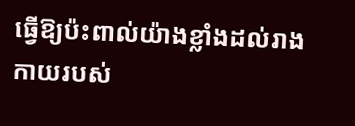ធ្វើឱ្យប៉ះពាល់យ៉ាងខ្លាំងដល់រាងកាយរបស់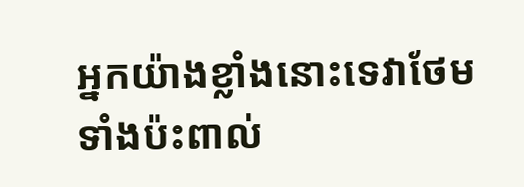អ្នកយ៉ាងខ្លាំងនោះទេវាថែមទាំងប៉ះពាល់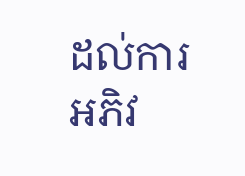ដល់ការអភិវ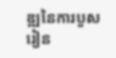ឌ្ឍនៃការបួសរៀន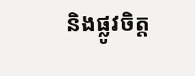និងផ្លូវចិត្ត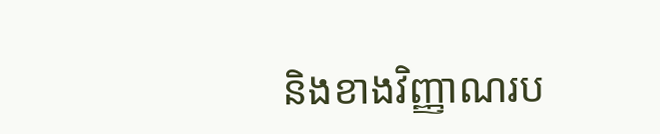និងខាងវិញ្ញាណរប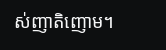ស់ញាតិញោម។